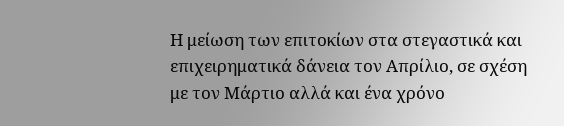Η μείωση των επιτοκίων στα στεγαστικά και επιχειρηματικά δάνεια τον Απρίλιο, σε σχέση με τον Μάρτιο αλλά και ένα χρόνο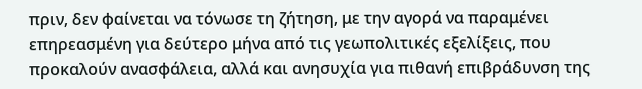πριν, δεν φαίνεται να τόνωσε τη ζήτηση, με την αγορά να παραμένει επηρεασμένη για δεύτερο μήνα από τις γεωπολιτικές εξελίξεις, που προκαλούν ανασφάλεια, αλλά και ανησυχία για πιθανή επιβράδυνση της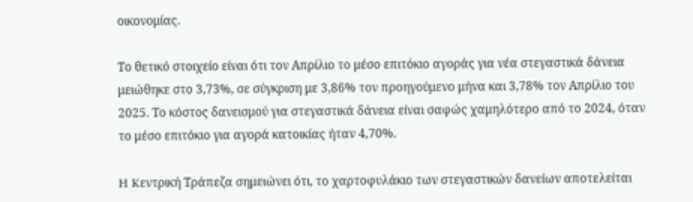οικονομίας.

Το θετικό στοιχείο είναι ότι τον Απρίλιο το μέσο επιτόκιο αγοράς για νέα στεγαστικά δάνεια μειώθηκε στο 3,73%, σε σύγκριση με 3,86% τον προηγούμενο μήνα και 3,78% τον Απρίλιο του 2025. Το κόστος δανεισμού για στεγαστικά δάνεια είναι σαφώς χαμηλότερο από το 2024, όταν το μέσο επιτόκιο για αγορά κατοικίας ήταν 4,70%.

H Kεντρική Τράπεζα σημειώνει ότι, το χαρτοφυλάκιο των στεγαστικών δανείων αποτελείται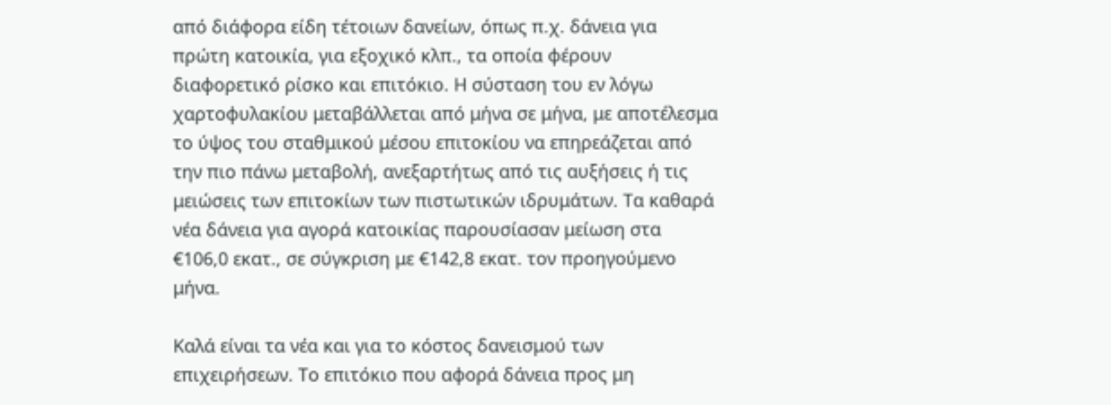από διάφορα είδη τέτοιων δανείων, όπως π.χ. δάνεια για πρώτη κατοικία, για εξοχικό κλπ., τα οποία φέρουν διαφορετικό ρίσκο και επιτόκιο. Η σύσταση του εν λόγω χαρτοφυλακίου μεταβάλλεται από μήνα σε μήνα, με αποτέλεσμα το ύψος του σταθμικού μέσου επιτοκίου να επηρεάζεται από την πιο πάνω μεταβολή, ανεξαρτήτως από τις αυξήσεις ή τις μειώσεις των επιτοκίων των πιστωτικών ιδρυμάτων. Τα καθαρά νέα δάνεια για αγορά κατοικίας παρουσίασαν μείωση στα €106,0 εκατ., σε σύγκριση με €142,8 εκατ. τον προηγούμενο μήνα.

Καλά είναι τα νέα και για το κόστος δανεισμού των επιχειρήσεων. Το επιτόκιο που αφορά δάνεια προς μη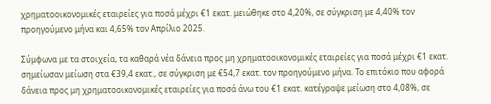χρηματοοικονομικές εταιρείες για ποσά μέχρι €1 εκατ. μειώθηκε στο 4,20%, σε σύγκριση με 4,40% τον προηγούμενο μήνα και 4,65% τον Απρίλιο 2025.

Σύμφωνα με τα στοιχεία, τα καθαρά νέα δάνεια προς μη χρηματοοικονομικές εταιρείες για ποσά μέχρι €1 εκατ. σημείωσαν μείωση στα €39,4 εκατ., σε σύγκριση με €54,7 εκατ. τον προηγούμενο μήνα. Το επιτόκιο που αφορά δάνεια προς μη χρηματοοικονομικές εταιρείες για ποσά άνω του €1 εκατ. κατέγραψε μείωση στο 4,08%, σε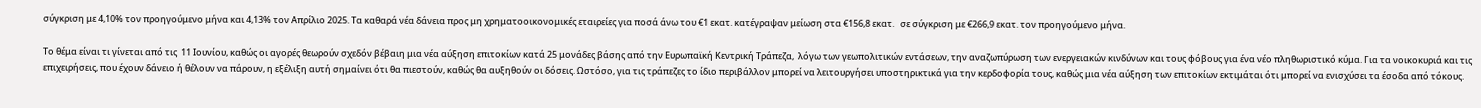σύγκριση με 4,10% τον προηγούμενο μήνα και 4,13% τον Απρίλιο 2025. Τα καθαρά νέα δάνεια προς μη χρηματοοικονομικές εταιρείες για ποσά άνω του €1 εκατ. κατέγραψαν μείωση στα €156,8 εκατ.   σε σύγκριση με €266,9 εκατ. τον προηγούμενο μήνα.

Το θέμα είναι τι γίνεται από τις  11 Ιουνίου, καθώς οι αγορές θεωρούν σχεδόν βέβαιη μια νέα αύξηση επιτοκίων κατά 25 μονάδες βάσης από την Ευρωπαϊκή Κεντρική Τράπεζα,  λόγω των γεωπολιτικών εντάσεων, την αναζωπύρωση των ενεργειακών κινδύνων και τους φόβους για ένα νέο πληθωριστικό κύμα. Για τα νοικοκυριά και τις επιχειρήσεις, που έχουν δάνειο ή θέλουν να πάρουν, η εξέλιξη αυτή σημαίνει ότι θα πιεστούν, καθώς θα αυξηθούν οι δόσεις. Ωστόσο, για τις τράπεζες το ίδιο περιβάλλον μπορεί να λειτουργήσει υποστηρικτικά για την κερδοφορία τους, καθώς μια νέα αύξηση των επιτοκίων εκτιμάται ότι μπορεί να ενισχύσει τα έσοδα από τόκους.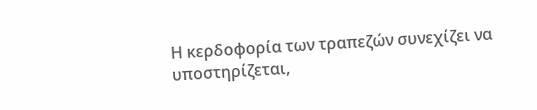Η κερδοφορία των τραπεζών συνεχίζει να υποστηρίζεται,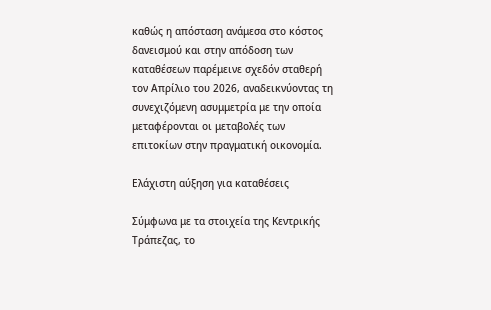καθώς η απόσταση ανάμεσα στο κόστος δανεισμού και στην απόδοση των καταθέσεων παρέμεινε σχεδόν σταθερή τον Απρίλιο του 2026, αναδεικνύοντας τη συνεχιζόμενη ασυμμετρία με την οποία μεταφέρονται οι μεταβολές των επιτοκίων στην πραγματική οικονομία.

Ελάχιστη αύξηση για καταθέσεις

Σύμφωνα με τα στοιχεία της Κεντρικής Τράπεζας, το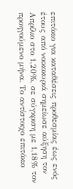επιτόκιο για καταθέσεις προθεσμίας έως ενός έτους από νοικοκυριά σημείωσε αύξηση τον Απρίλιο στο 1,20%, σε σύγκριση με 1,18% τον προηγούμενο μήνα. Το αντίστοιχο επιτόκιο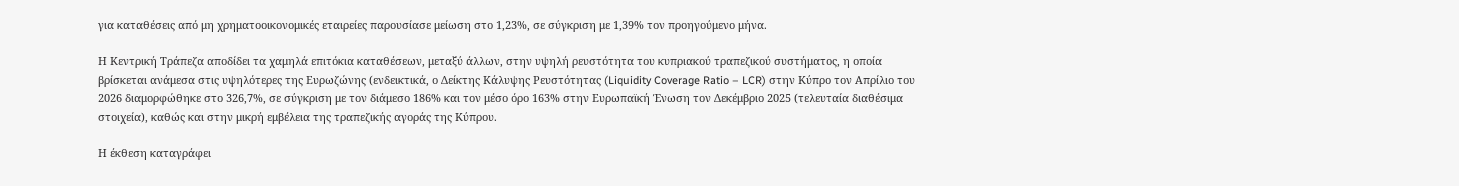για καταθέσεις από μη χρηματοοικονομικές εταιρείες παρουσίασε μείωση στο 1,23%, σε σύγκριση με 1,39% τον προηγούμενο μήνα.

Η Κεντρική Τράπεζα αποδίδει τα χαμηλά επιτόκια καταθέσεων, μεταξύ άλλων, στην υψηλή ρευστότητα του κυπριακού τραπεζικού συστήματος, η οποία βρίσκεται ανάμεσα στις υψηλότερες της Ευρωζώνης (ενδεικτικά, ο Δείκτης Κάλυψης Ρευστότητας (Liquidity Coverage Ratio – LCR) στην Κύπρο τον Απρίλιο του 2026 διαμορφώθηκε στο 326,7%, σε σύγκριση με τον διάμεσο 186% και τον μέσο όρο 163% στην Ευρωπαϊκή Ένωση τον Δεκέμβριο 2025 (τελευταία διαθέσιμα στοιχεία), καθώς και στην μικρή εμβέλεια της τραπεζικής αγοράς της Κύπρου.

Η έκθεση καταγράφει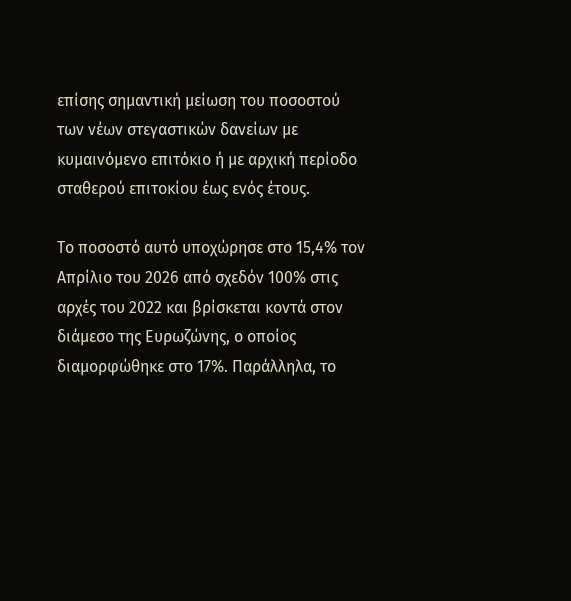επίσης σημαντική μείωση του ποσοστού των νέων στεγαστικών δανείων με κυμαινόμενο επιτόκιο ή με αρχική περίοδο σταθερού επιτοκίου έως ενός έτους.

Το ποσοστό αυτό υποχώρησε στο 15,4% τον Απρίλιο του 2026 από σχεδόν 100% στις αρχές του 2022 και βρίσκεται κοντά στον διάμεσο της Ευρωζώνης, ο οποίος διαμορφώθηκε στο 17%. Παράλληλα, το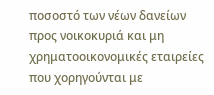ποσοστό των νέων δανείων προς νοικοκυριά και μη χρηματοοικονομικές εταιρείες που χορηγούνται με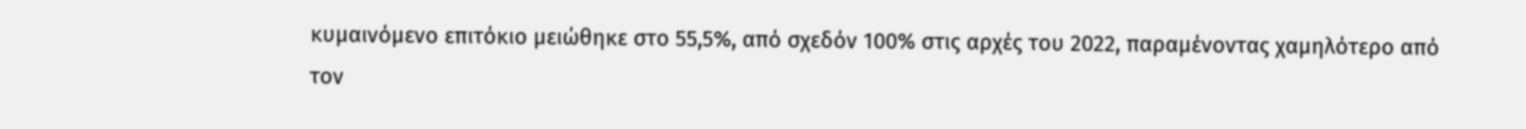κυμαινόμενο επιτόκιο μειώθηκε στο 55,5%, από σχεδόν 100% στις αρχές του 2022, παραμένοντας χαμηλότερο από τον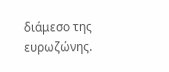διάμεσο της ευρωζώνης.